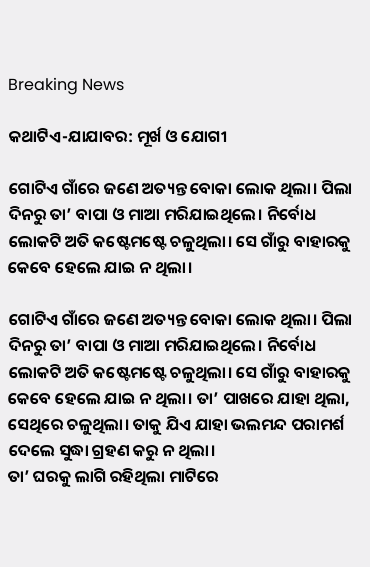Breaking News

କଥାଟିଏ-ଯାଯାବର: ମୂର୍ଖ ଓ ଯୋଗୀ

ଗୋଟିଏ ଗାଁରେ ଜଣେ ଅତ୍ୟନ୍ତ ବୋକା ଲୋକ ଥିଲା। ପିଲା ଦିନରୁ ତା’ ବାପା ଓ ମାଆ ମରିଯାଇଥିଲେ। ନିର୍ବୋଧ ଲୋକଟି ଅତି କଷ୍ଟେମଷ୍ଟେ ଚଳୁଥିଲା। ସେ ଗାଁରୁ ବାହାରକୁ କେବେ ହେଲେ ଯାଇ ନ ଥିଲା।

ଗୋଟିଏ ଗାଁରେ ଜଣେ ଅତ୍ୟନ୍ତ ବୋକା ଲୋକ ଥିଲା। ପିଲା ଦିନରୁ ତା’ ବାପା ଓ ମାଆ ମରିଯାଇଥିଲେ। ନିର୍ବୋଧ ଲୋକଟି ଅତି କଷ୍ଟେମଷ୍ଟେ ଚଳୁଥିଲା। ସେ ଗାଁରୁ ବାହାରକୁ କେବେ ହେଲେ ଯାଇ ନ ଥିଲା। ତା’ ପାଖରେ ଯାହା ଥିଲା, ସେଥିରେ ଚଳୁଥିଲା। ତାକୁ ଯିଏ ଯାହା ଭଲମନ୍ଦ ପରାମର୍ଶ ଦେଲେ ସୁଦ୍ଧା ଗ୍ରହଣ କରୁ ନ ଥିଲା।
ତା‌’ ଘରକୁ ଲାଗି ରହିଥିଲା ମାଟିରେ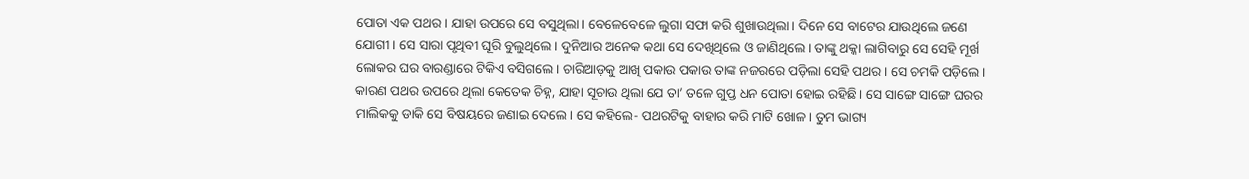ପୋତା ଏକ ପଥର। ଯାହା ଉପରେ ସେ ବସୁଥିଲା। ବେଳେବେଳେ ଲୁଗା ସଫା କରି ଶୁଖାଉଥିଲା। ଦିନେ ସେ ବାଟ‌େର ଯାଉଥିଲେ ଜଣେ ଯୋଗୀ। ସେ ସାରା ପୃଥିବୀ ଘୂରି ବୁଲୁଥିଲେ। ଦୁନିଆର ଅନେକ କଥା ସେ ଦେଖିଥିଲେ ଓ ଜାଣିଥିଲେ। ତାଙ୍କୁ ଥକ୍କା ଲାଗିବାରୁ ସେ ସେହି ମୂର୍ଖ ଲୋକର ଘର ବାରଣ୍ଡାରେ ଟିକିଏ ବସିଗଲେ। ଚାରିଆଡ଼କୁ ଆଖି ପକାଉ ପକାଉ ତାଙ୍କ ନଜରରେ ପଡ଼ିଲା ସେହି ପଥର। ସେ ଚମକି ପଡ଼ିଲେ। କାରଣ ପଥର ଉପରେ ଥିଲା କେତେକ ଚିହ୍ନ, ଯାହା ସୂଚାଉ ଥିଲା ଯେ ତା’ ତଳେ ଗୁପ୍ତ ଧନ ପୋତା ହୋଇ ରହିଛି। ସେ ସାଙ୍ଗେ ସାଙ୍ଗେ ଘରର ମାଲିକକୁ ଡାକି ସେ ବିଷୟରେ ଜଣାଇ ଦେଲେ। ସେ କହିଲେ- ପଥରଟିକୁ ବାହାର କରି ମାଟି ଖୋଳ। ତୁମ ଭାଗ୍ୟ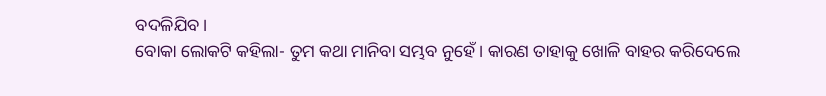ବଦଳିଯିବ।
ବୋକା ଲୋକଟି କହିଲା- ତୁମ କଥା ମାନିବା ସମ୍ଭବ ନୁହେଁ। କାରଣ ତାହାକୁ ଖୋଳି ବାହର କରିଦେଲେ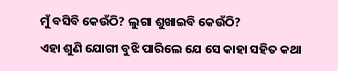ମୁଁ ବସିବି କେଉଁଠି? ଲୁଗା ଶୁଖାଇବି କେଉଁଠି?
ଏହା ଶୁଣି ଯୋଗୀ ବୁଝି ପାରିଲେ ଯେ ସେ କାହା ସହିତ କଥା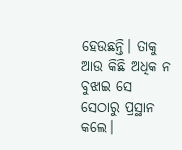ହେଉଛନ୍ତି। ତାକୁ ଆଉ କିଛି ଅଧିକ ନ ବୁଝାଇ ସେ ସେଠାରୁ ପ୍ରସ୍ଥାନ କଲେ।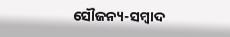ସୌଜନ୍ୟ-ସମ୍ୱାଦ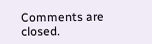Comments are closed.